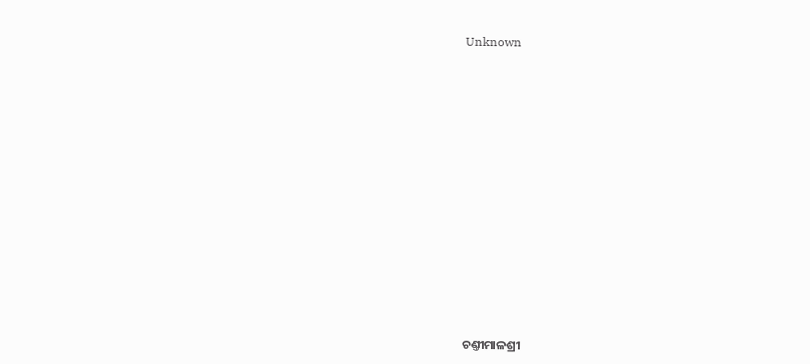Unknown



















ଚଣ୍ତୀମାଳଶ୍ରୀ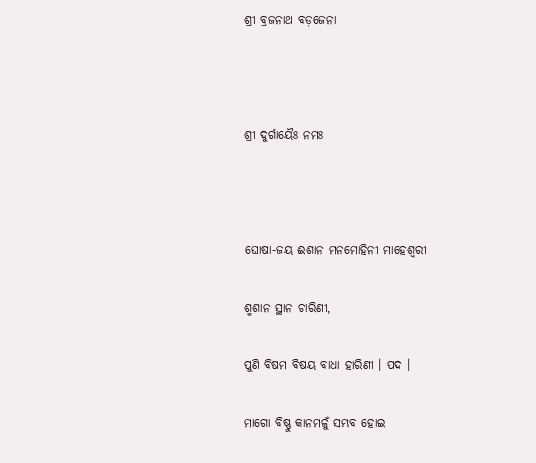ଶ୍ରୀ ବ୍ରଜନାଥ ବଡ଼ଜେନା



ଶ୍ରୀ ଦୁର୍ଗାୟୈଃ ନମଃ



ଘୋଷା-ଜୟ ଈଶାନ ମନମୋହିନୀ ମାହେଶ୍ୱରୀ

ଶ୍ମଶାନ ସ୍ଥାନ ଚାରିଣୀ,

ପୁଣି ବିଷମ ବିଷୟ ବାଧା ହାରିଣୀ । ପଦ ।

ମାଗୋ ବିଷ୍ଣୁ କାନମଳୁଁ ସମ୍ଭବ ହୋଇ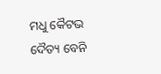ମଧୁ କୈଟଭ ଦୈତ୍ୟ ବେନି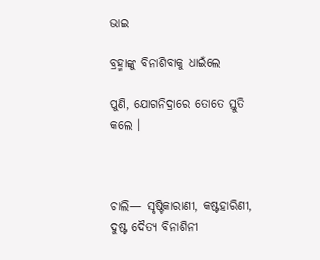ଭାଇ

ବ୍ରହ୍ମାଙ୍କୁ ବିନାଶିବାକୁ ଧାଇଁଲେ

ପୁଣି, ଯୋଗନିଦ୍ରାରେ ତୋତେ ସ୍ତୁତି କଲେ ।



ଚାଲି— ସୃଷ୍ଟିକାରାଣୀ, କଷ୍ଟହାରିଣୀ, ଦୁଷ୍ଟ ଦୈତ୍ୟ ବିନାଶିନୀ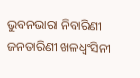ଭୁବନଭାରା ନିବାରିଣୀ ଜନତାରିଣୀ ଖଳଧ୍ୱଂସିନୀ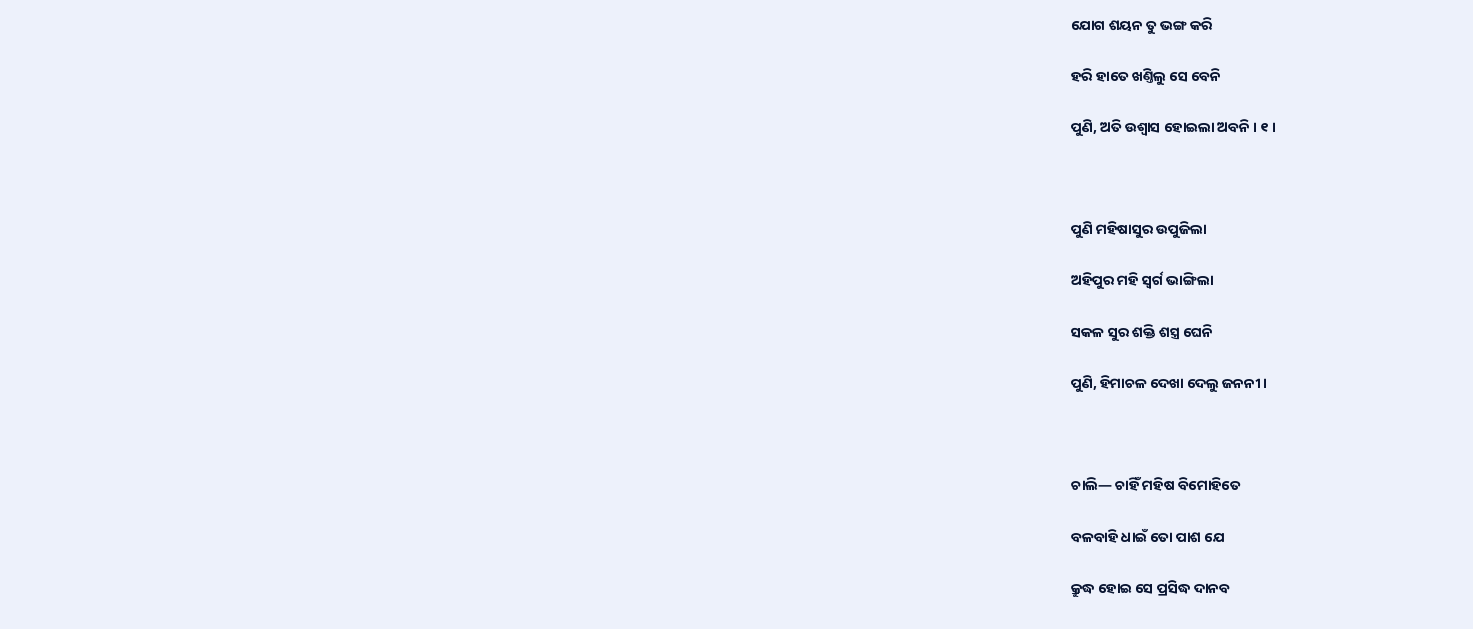ଯୋଗ ଶୟନ ତୁ ଭଙ୍ଗ କରି

ହରି ହାତେ ଖଣ୍ତିଲୁ ସେ ବେନି

ପୁଣି, ଅତି ଉଶ୍ୱାସ ହୋଇଲା ଅବନି । ୧ ।



ପୁଣି ମହିଷାସୁର ଉପୁଜିଲା

ଅହିପୁର ମହି ସ୍ୱର୍ଗ ଭାଙ୍ଗିଲା

ସକଳ ସୁର ଶକ୍ତି ଶସ୍ତ୍ର ଘେନି

ପୁଣି, ହିମାଚଳ ଦେଖା ଦେଲୁ ଜନନୀ ।



ଚାଲି— ଚାହିଁ ମହିଷ ବିମୋହିତେ

ବଳବାହି ଧାଇଁ ତୋ ପାଶ ଯେ

କ୍ରୁଦ୍ଧ ହୋଇ ସେ ପ୍ରସିଦ୍ଧ ଦାନବ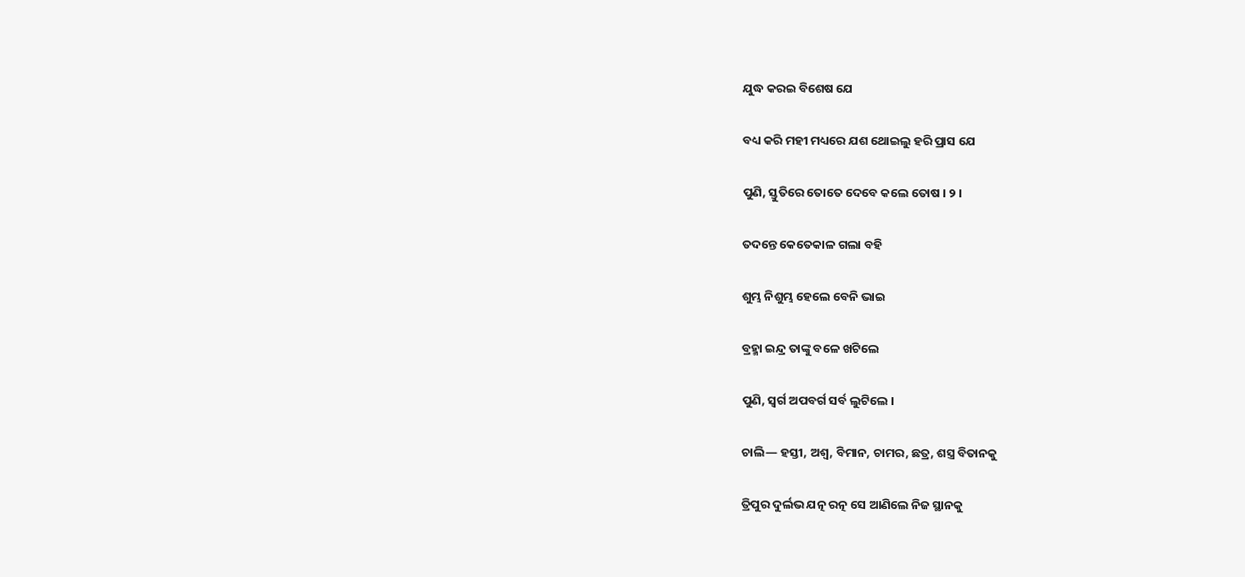ଯୁଦ୍ଧ କରଇ ବିଶେଷ ଯେ

ବଧ୍ୟ କରି ମହୀ ମଧ୍ୟରେ ଯଶ ଥୋଇଲୁ ହରି ପ୍ରାସ ଯେ

ପୁଣି, ସ୍ତୁତିରେ ତୋତେ ଦେବେ କଲେ ତୋଷ । ୨ ।

ତଦନ୍ତେ କେତେକାଳ ଗଲା ବହି

ଶୁମ୍ଭ ନିଶୁମ୍ଭ ହେଲେ ବେନି ଭାଇ

ବ୍ରହ୍ମା ଇନ୍ଦ୍ର ତାଙ୍କୁ ବଳେ ଖଟିଲେ

ପୁଣି, ସ୍ୱର୍ଗ ଅପବର୍ଗ ସର୍ବ ଲୁଟିଲେ ।

ଚାଲି— ହସ୍ତୀ, ଅଶ୍ୱ, ବିମାନ, ଚାମର, ଛତ୍ର, ଶସ୍ତ୍ର ବିତାନକୁ

ତ୍ରିପୁର ଦୁର୍ଲଭ ଯତ୍ନ ରତ୍ନ ସେ ଆଣିଲେ ନିଜ ସ୍ଥାନକୁ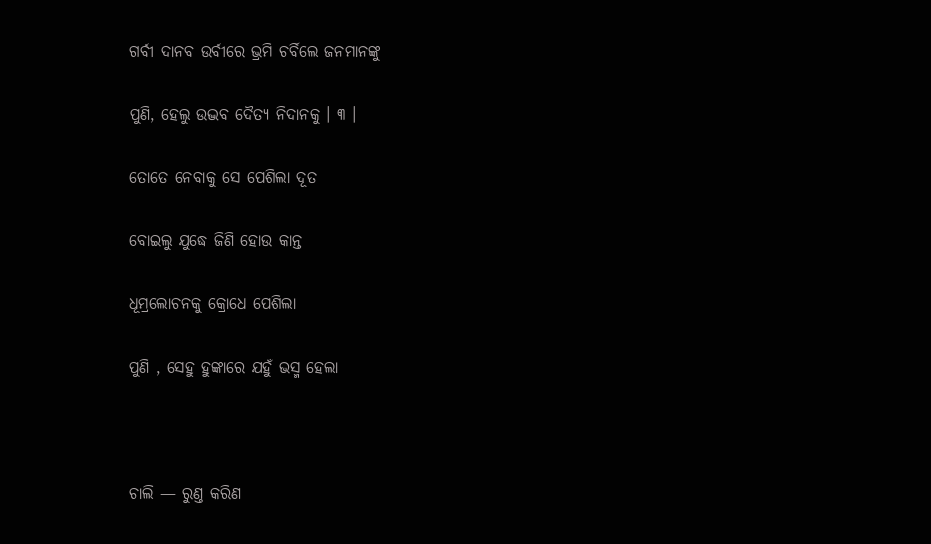ଗର୍ବୀ ଦାନବ ଉର୍ବୀରେ ଭ୍ରମି ଚର୍ବିଲେ ଜନମାନଙ୍କୁ

ପୁଣି, ହେଲୁ ଉଦ୍ଭବ ଦୈତ୍ୟ ନିଦାନକୁ । ୩ ।

ତୋତେ ନେବାକୁ ସେ ପେଶିଲା ଦୂତ

ବୋଇଲୁ ଯୁଦ୍ଧେ ଜିଣି ହୋଉ କାନ୍ତ

ଧୂମ୍ରଲୋଚନକୁ କ୍ରୋଧେ ପେଶିଲା

ପୁଣି , ସେହୁ ହୁଙ୍କାରେ ଯହୁଁ ଭସ୍ମ ହେଲା



ଚାଲି — ରୁଣ୍ତ କରିଣ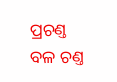ପ୍ରଚଣ୍ତ ବଳ ଚଣ୍ତ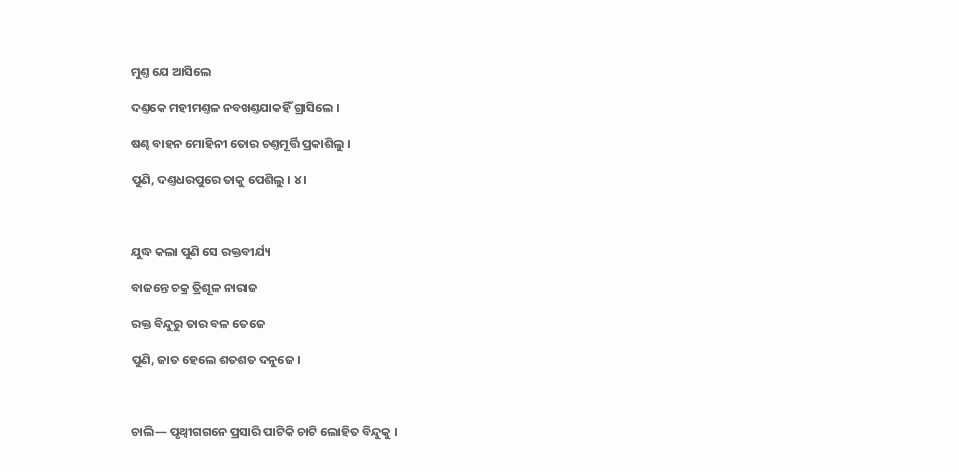ମୁଣ୍ତ ଯେ ଆସିଲେ

ଦଣ୍ତକେ ମହୀମଣ୍ତଳ ନବଖଣ୍ତଯାକହିଁ ଗ୍ରାସିଲେ ।

ଷଣ୍ଢ ବାହନ ମୋହିନୀ ତୋର ଚଣ୍ତମୂର୍ତ୍ତି ପ୍ରକାଶିଲୁ ।

ପୁଣି, ଦଣ୍ତଧରପୁରେ ତାକୁ ପେଶିଲୁ । ୪ ।



ଯୁଦ୍ଧ କଲା ପୁଣି ସେ ରକ୍ତବୀର୍ଯ୍ୟ

ବାଜନ୍ତେ ଚକ୍ର ତ୍ରିଶୂଳ ନାରାଜ

ରକ୍ତ ବିନ୍ଦୁରୁ ତାର ବଳ ତେଜେ

ପୁଣି, ଜାତ ହେଲେ ଶତଶତ ଦନୁଜେ ।



ଚାଲି— ପୃଥ୍ୱୀଗଗନେ ପ୍ରସାରି ପାଟିକି ଚାଟି ଲୋହିତ ବିନ୍ଦୁକୁ ।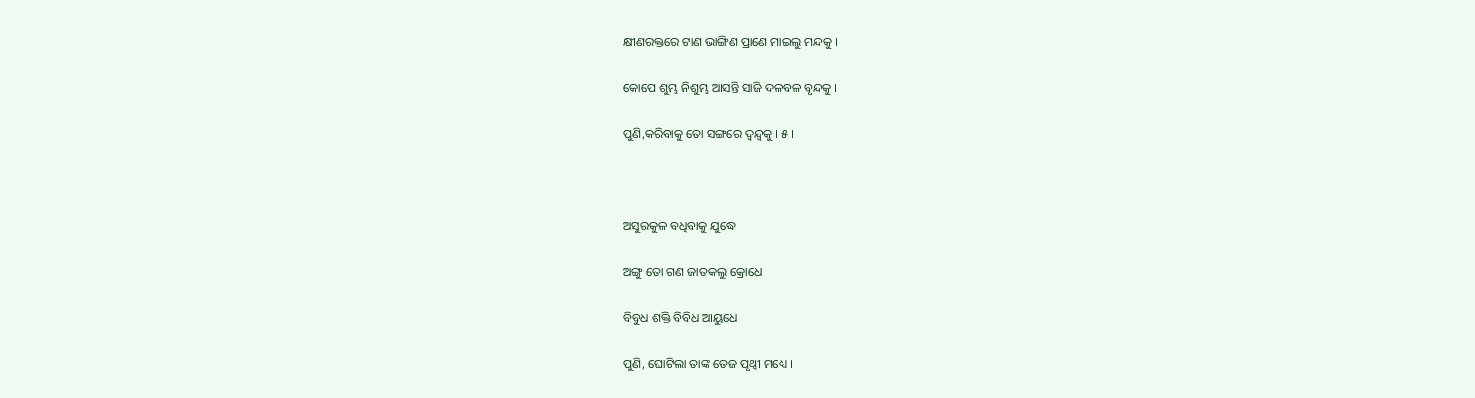କ୍ଷୀଣରକ୍ତରେ ଟାଣ ଭାଙ୍ଗିଣ ପ୍ରାଣେ ମାଇଲୁ ମନ୍ଦକୁ ।

କୋପେ ଶୁମ୍ଭ ନିଶୁମ୍ଭ ଆସନ୍ତି ସାଜି ଦଳବଳ ବୃନ୍ଦକୁ ।

ପୁଣି,କରିବାକୁ ତୋ ସଙ୍ଗରେ ଦ୍ୱନ୍ଦ୍ୱକୁ । ୫ ।



ଅସୁରକୁଳ ବଧିବାକୁ ଯୁଦ୍ଧେ

ଅଙ୍ଗୁ ତୋ ଗଣ ଜାତକଲୁ କ୍ରୋଧେ

ବିବୁଧ ଶକ୍ତି ବିବିଧ ଆୟୁଧେ

ପୁଣି, ଘୋଟିଲା ତାଙ୍କ ତେଜ ପୃଥ୍ୱୀ ମଧ୍ୟେ ।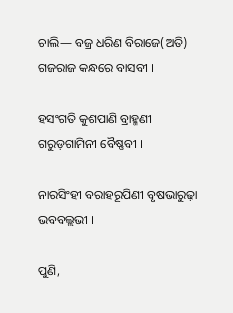ଚାଲି— ବଜ୍ର ଧରିଣ ବିରାଜେ(ଅତି) ଗଜରାଜ କନ୍ଧରେ ବାସବୀ ।

ହସଂଗତି କୁଶପାଣି ବ୍ରାହ୍ମଣୀ ଗରୁଡ଼ଗାମିନୀ ବୈଷ୍ଣବୀ ।

ନାରସିଂହୀ ବରାହରୂପିଣୀ ବୃଷଭାରୁଢ଼ା ଭବବଲ୍ଲଭୀ ।

ପୁଣି,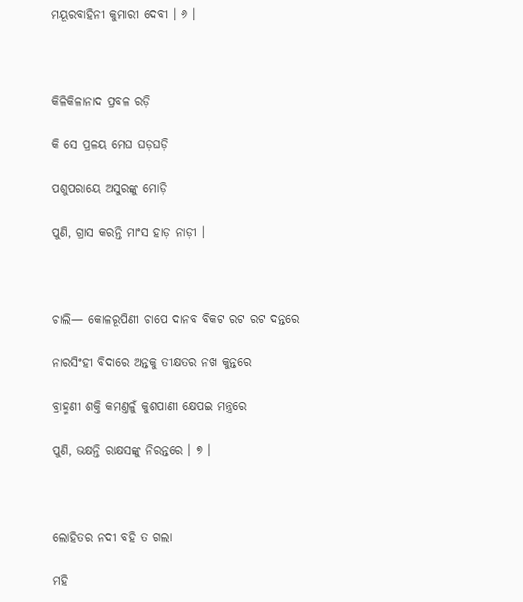ମୟୂରବାହିନୀ କୁମାରୀ ଦେବୀ । ୬ ।



କିଳିକିଳାନାଦ ପ୍ରବଳ ରଡ଼ି

କି ସେ ପ୍ରଳୟ ମେଘ ଘଡ଼ଘଡ଼ି

ପଶୁପରାୟେ ଅସୁରଙ୍କୁ ମୋଡ଼ି

ପୁଣି, ଗ୍ରାସ କରନ୍ତି ମାଂସ ହାଡ଼ ନାଡ଼ୀ ।



ଚାଲି— କୋଳରୂପିଣୀ ଚାପେ ଦାନବ ବିକଟ ରଟ ରଟ ଦନ୍ତରେ

ନାରସିଂହୀ ବିଦାରେ ଅନ୍ତକୁ ତୀକ୍ଷତର ନଖ କୁନ୍ତରେ

ବ୍ରାହ୍ମଣୀ ଶକ୍ତି କମଣ୍ତଳୁଁ କୁଶପାଣୀ କ୍ଷେପଇ ମନ୍ତ୍ରରେ

ପୁଣି, ଭକ୍ଷନ୍ତି ରାକ୍ଷସଙ୍କୁ ନିରନ୍ତରେ । ୭ ।



ଲୋହିତର ନଦୀ ବହି ତ ଗଲା

ମହି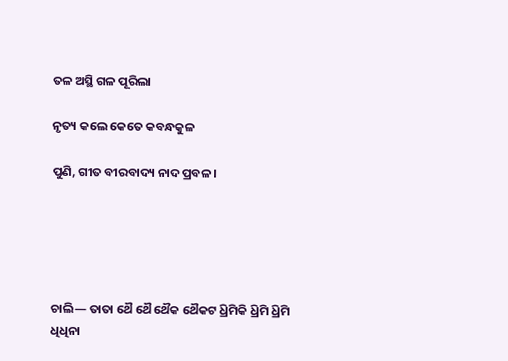ତଳ ଅସ୍ଥି ଗଳ ପୂରିଲା

ନୃତ୍ୟ କଲେ କେତେ କବନ୍ଧକୁଳ

ପୁଣି, ଗୀତ ବୀରବାଦ୍ୟ ନାଦ ପ୍ରବଳ ।





ଚାଲି— ତାତା ଥୈ ଥୈ ଥୈକ ଥୈକଟ ଧ୍ରିମିକି ଧ୍ରିମି ଧ୍ରିମି ଧିଧିନା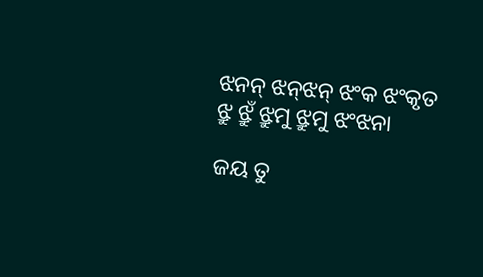ଝନନ୍ ଝନ୍‌ଝନ୍ ଝଂକ ଝଂକୃତ ଝ୍ରୁ ଝ୍ରୁଁ ଝ୍ରୁମୁ ଝ୍ରୁମୁ ଝଂଝନା

ଜୟ ତୁ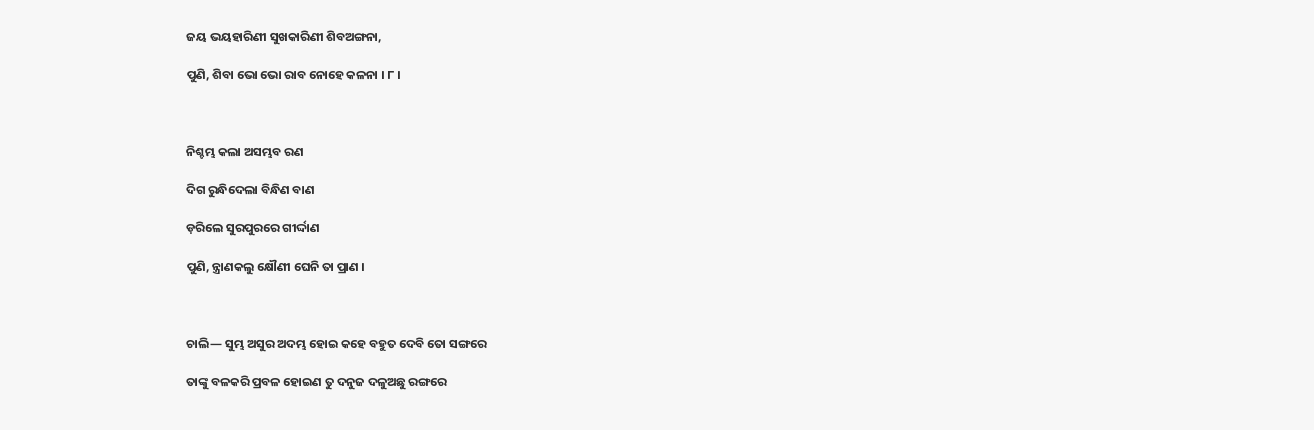ଜୟ ଭୟହାରିଣୀ ସୁଖକାରିଣୀ ଶିବଅଙ୍ଗନା,

ପୁଣି, ଶିବା ଭୋ ଭୋ ରାବ ନୋହେ କଳନା । ୮ ।



ନିଶ୍ଚମ୍ଭ କଲା ଅସମ୍ଭବ ରଣ

ଦିଗ ରୁନ୍ଧିଦେଲା ବିନ୍ଧିଣ ବାଣ

ଡ଼ରିଲେ ସୁରପୁରରେ ଗୀର୍ଦ୍ଦାଣ

ପୁଣି, ନ୍ତ୍ରାଣକଲୁ କ୍ଷୌଣୀ ଘେନି ତା ପ୍ରାଣ ।



ଚାଲି— ସୁମ୍ଭ ଅସୁର ଅଦମ୍ଭ ହୋଇ କହେ ବହୁତ ଦେବି ତୋ ସଙ୍ଗରେ

ତାଙ୍କୁ ବଳକରି ପ୍ରବଳ ହୋଇଣ ତୁ ଦନୁଜ ଦଳୁଅଛୁ ରଙ୍ଗରେ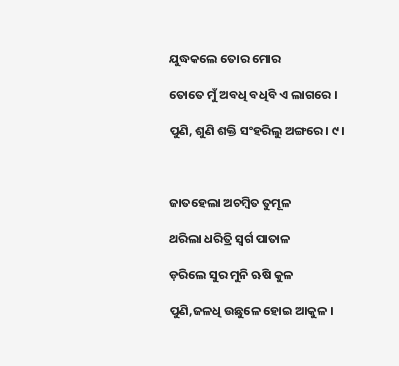ଯୁଦ୍ଧକଲେ ତୋର ମୋର

ତୋତେ ମୁଁ ଅବଧି ବଧିବି ଏ ଲାଗରେ ।

ପୁଣି, ଶୁଣି ଶକ୍ତି ସଂହରିଲୁ ଅଙ୍ଗରେ । ୯ ।



ଜାତହେଲା ଅଚମ୍ବିତ ତୁମୂଳ

ଥରିଲା ଧରିତ୍ରି ସ୍ୱର୍ଗ ପାତାଳ

ଡ଼ରିଲେ ସୁର ମୁନି ଋଷି କୁଳ

ପୁଣି,ଜଳଧି ଉଛୁଳେ ହୋଇ ଆକୁଳ ।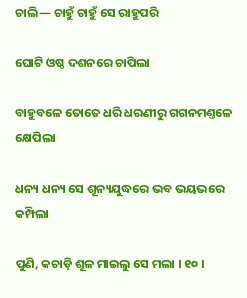ଚାଲି— ଚାହୁଁ ଚାହୁଁ ସେ ରାହୁପରି

ଘୋଟି ଓଷ୍ଠ ଦଶନରେ ଚାପିଲା

ବାହୁବଳେ ତୋତେ ଧରି ଧରଣୀରୁ ଗଗନମଣ୍ତଳେ କ୍ଷେପିଲା

ଧନ୍ୟ ଧନ୍ୟ ସେ ଶୂନ୍ୟଯୁଦ୍ଧରେ ଭବ ଭୟଭରେ କମ୍ପିଲା

ପୁଣି, କଚାଡ଼ି ଶୂଳ ମାଇଲୁ ସେ ମଲା । ୧୦ ।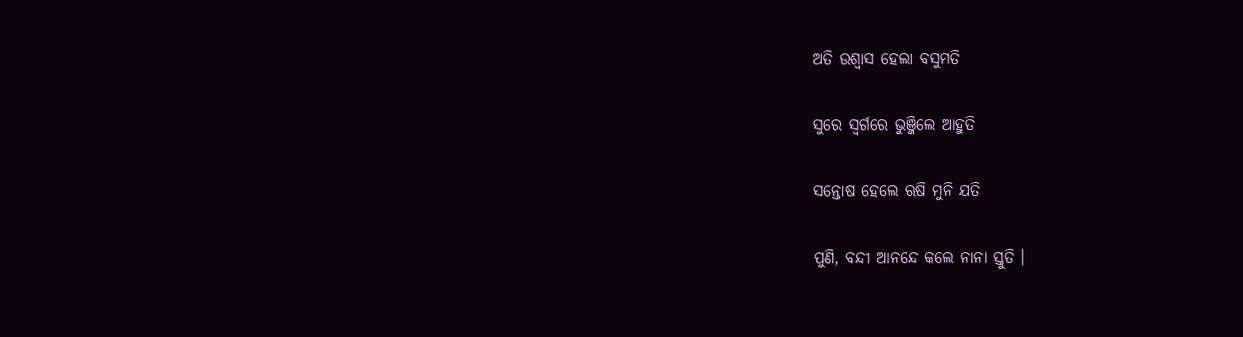ଅତି ଉଶ୍ୱାସ ହେଲା ବସୁମତି

ସୁରେ ସ୍ୱର୍ଗରେ ଭୁଞ୍ଜିଲେ ଆହୁତି

ସନ୍ତୋଷ ହେଲେ ଋଷି ମୁନି ଯତି

ପୁଣି, ବନ୍ଦୀ ଆନନ୍ଦେ କଲେ ନାନା ସ୍ତୁତି ।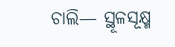ଚାଲି— ସ୍ଥୂଳସୂକ୍ଷ୍ମ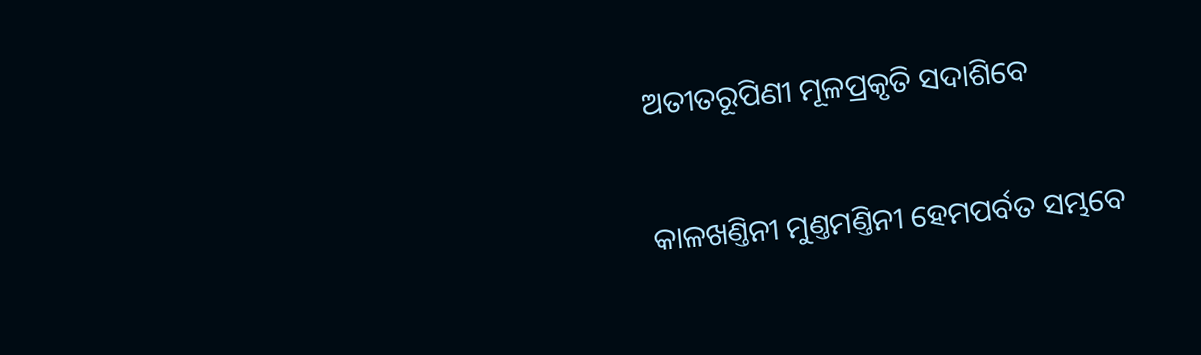ଅତୀତରୂପିଣୀ ମୂଳପ୍ରକୃତି ସଦାଶିବେ

କାଳଖଣ୍ତିନୀ ମୁଣ୍ତମଣ୍ତିନୀ ହେମପର୍ବତ ସମ୍ଭବେ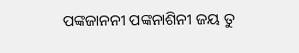ପଙ୍କଜାନନୀ ପଙ୍କନାଶିନୀ ଜୟ ତୁ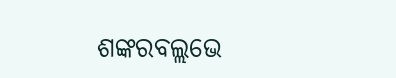ଶଙ୍କରବଲ୍ଲଭେ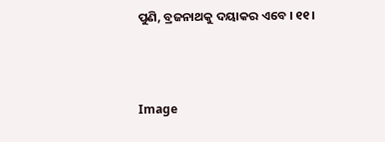ପୁଣି, ବ୍ରଜନାଥକୁ ଦୟାକର ଏବେ । ୧୧ ।



Image